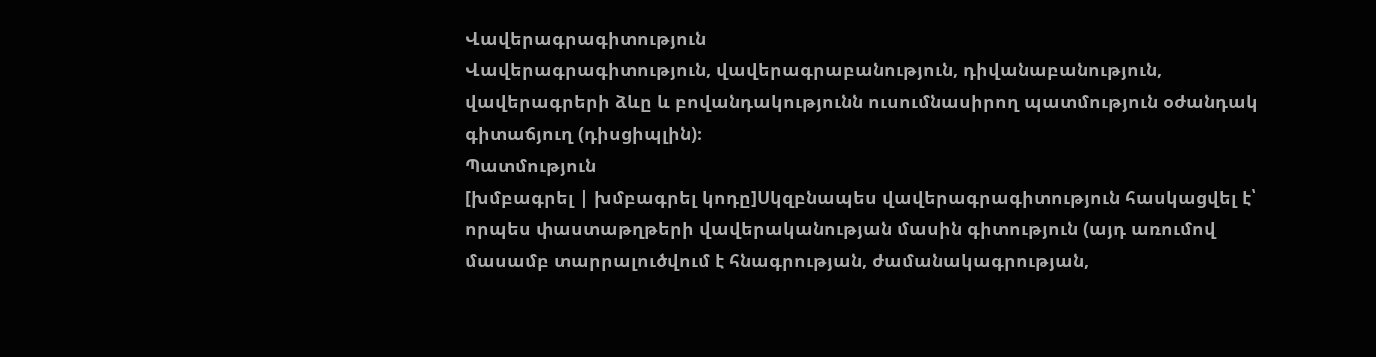Վավերագրագիտություն
Վավերագրագիտություն, վավերագրաբանություն, դիվանաբանություն, վավերագրերի ձևը և բովանդակությունն ուսումնասիրող պատմություն օժանդակ գիտաճյուղ (դիսցիպլին)։
Պատմություն
[խմբագրել | խմբագրել կոդը]Սկզբնապես վավերագրագիտություն հասկացվել է՝ որպես փաստաթղթերի վավերականության մասին գիտություն (այդ առումով մասամբ տարրալուծվում է հնագրության, ժամանակագրության,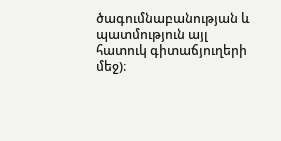ծագումնաբանության և պատմություն այլ հատուկ գիտաճյուղերի մեջ)։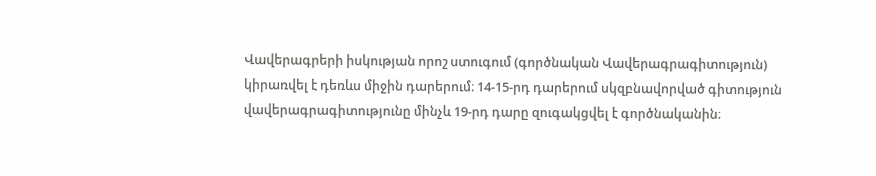Վավերագրերի իսկության որոշ ստուգում (գործնական Վավերագրագիտություն) կիրառվել է դեռևս միջին դարերում։ 14-15-րդ դարերում սկզբնավորված գիտություն վավերագրագիտությունը մինչև 19-րդ դարը զուգակցվել է գործնականին։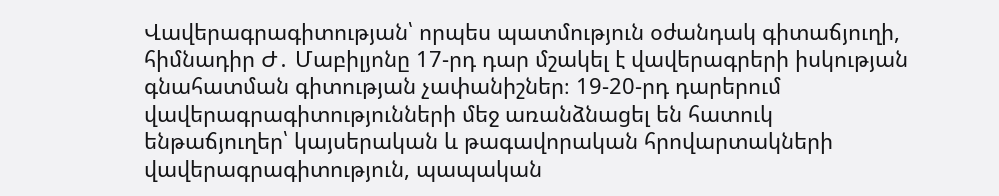Վավերագրագիտության՝ որպես պատմություն օժանդակ գիտաճյուղի, հիմնադիր Ժ․ Մաբիլյոնը 17-րդ դար մշակել է վավերագրերի իսկության գնահատման գիտության չափանիշներ։ 19-20-րդ դարերում վավերագրագիտությունների մեջ առանձնացել են հատուկ ենթաճյուղեր՝ կայսերական և թագավորական հրովարտակների վավերագրագիտություն, պապական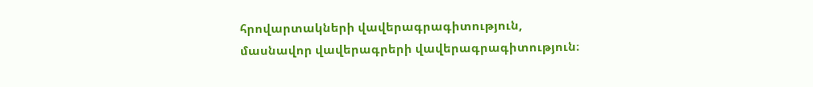հրովարտակների վավերագրագիտություն, մասնավոր վավերագրերի վավերագրագիտություն։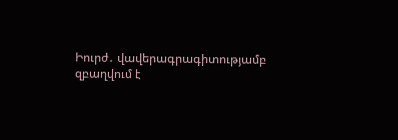Իուրժ․ վավերագրագիտությամբ զբաղվում է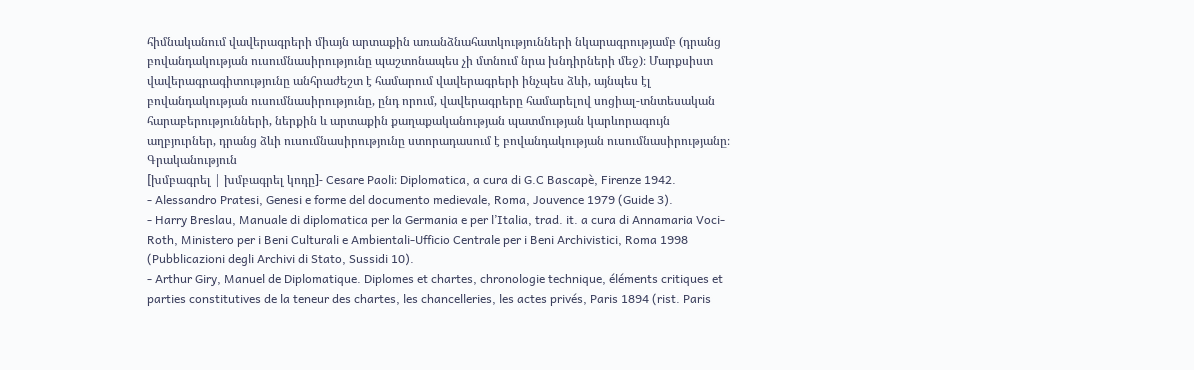հիմնականում վավերագրերի միայն արտաքին առանձնահատկությունների նկարագրությամբ (դրանց բովանդակության ուսումնասիրությունը պաշտոնապես չի մտնում նրա խնդիրների մեջ)։ Մարքսիստ վավերագրագիտությունը անհրաժեշտ է համարում վավերագրերի ինչպես ձևի, այնպես էլ բովանդակության ուսումնասիրությունը, ընդ որում, վավերագրերը համարելով սոցիալ-տնտեսական հարաբերությունների, ներքին և արտաքին քաղաքականության պատմության կարևորագույն աղբյուրներ, դրանց ձևի ուսումնասիրությունը ստորադասում է բովանդակության ուսումնասիրությանը։
Գրականություն
[խմբագրել | խմբագրել կոդը]- Cesare Paoli։ Diplomatica, a cura di G.C Bascapè, Firenze 1942.
- Alessandro Pratesi, Genesi e forme del documento medievale, Roma, Jouvence 1979 (Guide 3).
- Harry Breslau, Manuale di diplomatica per la Germania e per l’Italia, trad. it. a cura di Annamaria Voci-Roth, Ministero per i Beni Culturali e Ambientali-Ufficio Centrale per i Beni Archivistici, Roma 1998 (Pubblicazioni degli Archivi di Stato, Sussidi 10).
- Arthur Giry, Manuel de Diplomatique. Diplomes et chartes, chronologie technique, éléments critiques et parties constitutives de la teneur des chartes, les chancelleries, les actes privés, Paris 1894 (rist. Paris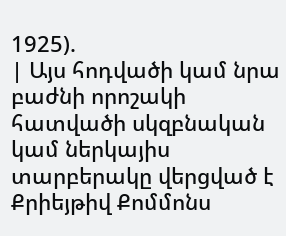1925).
| Այս հոդվածի կամ նրա բաժնի որոշակի հատվածի սկզբնական կամ ներկայիս տարբերակը վերցված է Քրիեյթիվ Քոմմոնս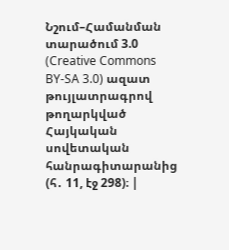Նշում–Համանման տարածում 3.0 (Creative Commons BY-SA 3.0) ազատ թույլատրագրով թողարկված Հայկական սովետական հանրագիտարանից (հ․ 11, էջ 298)։ |